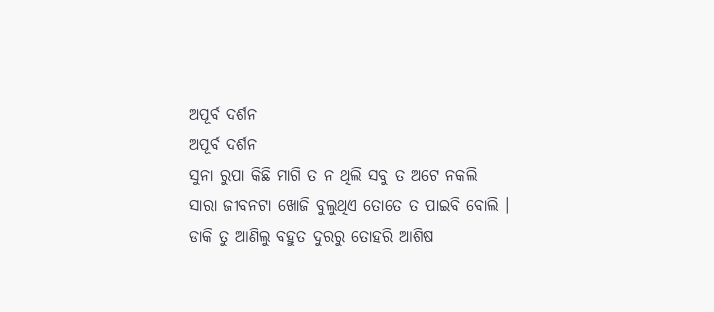ଅପୂର୍ବ ଦର୍ଶନ
ଅପୂର୍ବ ଦର୍ଶନ
ସୁନା ରୁପା କିଛି ମାଗି ତ ନ ଥିଲି ସବୁ ତ ଅଟେ ନକଲି
ସାରା ଜୀବନଟା ଖୋଜି ବୁଲୁଥିଏ ତୋତେ ତ ପାଇବି ବୋଲି ।
ଡାକି ତୁ ଆଣିଲୁ ବହୁତ ଦୁରରୁ ତୋହରି ଆଶିଷ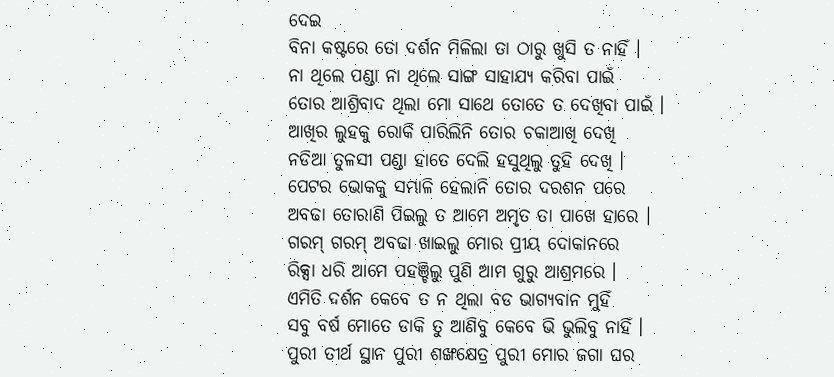ଦେଇ
ବିନା କଷ୍ଟରେ ତୋ ଦର୍ଶନ ମିଳିଲା ତା ଠାରୁ ଖୁସି ତ ନାହିଁ ।
ନା ଥିଲେ ପଣ୍ଡା ନା ଥିଲେ ସାଙ୍ଗ ସାହାଯ୍ୟ କରିବା ପାଇଁ
ତୋର ଆଶ୍ରିବାଦ ଥିଲା ମୋ ସାଥେ ତୋତେ ତ ଦେଖିବା ପାଇଁ ।
ଆଖିର ଲୁହକୁ ରୋକି ପାରିଲିନି ତୋର ଚକାଆଖି ଦେଖି
ନଡିଆ ତୁଳସୀ ପଣ୍ଡା ହାତେ ଦେଲି ହସୁଥିଲୁ ତୁହି ଦେଖି ।
ପେଟର ଭୋକକୁ ସମ୍ଭାଳି ହେଲାନି ତୋର ଦରଶନ ପରେ
ଅବଢା ତୋରାଣି ପିଇଲୁ ତ ଆମେ ଅମୃତ ତା ପାଖେ ହାରେ ।
ଗରମ୍ ଗରମ୍ ଅବଢା ଖାଇଲୁ ମୋର ପ୍ରୀୟ ଦୋକାନରେ
ରିକ୍ସା ଧରି ଆମେ ପହଞ୍ଚିଲୁ ପୁଣି ଆମ ଗୁରୁ ଆଶ୍ରମରେ ।
ଏମିତି ଦର୍ଶନ କେବେ ତ ନ ଥିଲା ବଡ ଭାଗ୍ୟବାନ ମୁହିଁ
ସବୁ ବର୍ଷ ମୋତେ ଡାକି ତୁ ଆଣିବୁ କେବେ ଭି ଭୁଲିବୁ ନାହିଁ ।
ପୁରୀ ତୀର୍ଥ ସ୍ଥାନ ପୁରୀ ଶଙ୍ଖକ୍ଷେତ୍ର ପୁରୀ ମୋର ଜଗା ଘର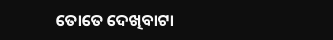ତୋତେ ଦେଖିବାଟା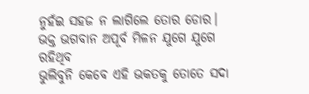ନୁହଁଇ ସହଜ ନ ଲାଗିଲେ ତୋର ଡୋର।
ଭକ୍ତ ଭଗବାନ ଅପୂର୍ବ ମିଳନ ଯୁଗେ ଯୁଗେ ରହିଥିବ
ଭୁଲିବୁନି କେବେ ଏହି ଭକତକୁ ତୋତେ ସଦା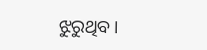ଝୁରୁଥିବ।